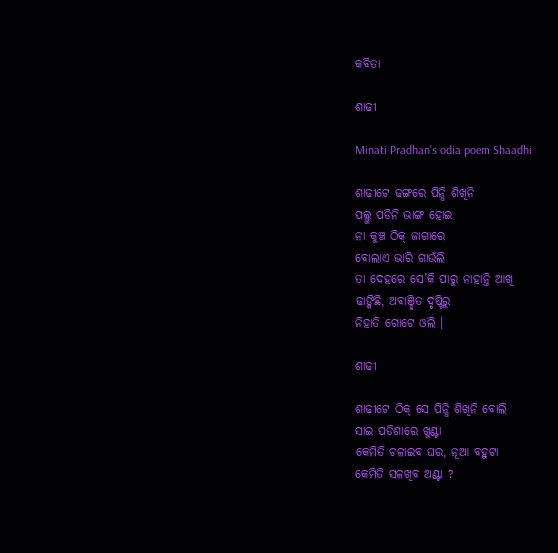କବିତା

ଶାଢୀ

Minati Pradhan's odia poem Shaadhi

ଶାଢୀଟେ ଢଙ୍ଗରେ ପିନ୍ଧି ଶିଖିନି
ପଲ୍ଲୁ ପଡିନି ଭାଙ୍ଗ ହୋଇ
ନା କୁଞ୍ଚ ଠିକ୍‌ ଜାଗାରେ
ବୋଲାଏ ଭାରି ଗାଉଁଲି
ତା ଦେହରେ ସେ’କି ପାରୁ ନାହାନ୍ତି ଆଖି
ଢାଙ୍କିଛି, ଅବାଞ୍ଛିତ ଦୃଷ୍ଟିରୁ
ନିହାତି ଗୋଟେ ଓଲି ।

ଶାଢୀ

ଶାଢୀଟେ ଠିକ୍‌ ସେ ପିନ୍ଧି ଶିଖିନି ବୋଲି
ସାଇ ପଡିଶାରେ ଖୁଣ୍ଟା
କେମିତି ଚଳାଇବ ଘର, ନୂଆ ବହୁଟା
କେମିତି ସଳଖିବ ଅଣ୍ଟା ?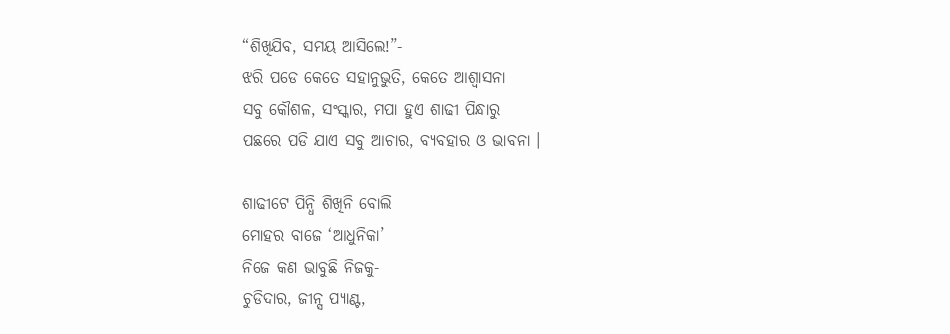“ଶିଖିଯିବ, ସମୟ ଆସିଲେ!”-
ଝରି ପଡେ କେତେ ସହାନୁଭୁତି, କେତେ ଆଶ୍ଵାସନା
ସବୁ କୌଶଳ, ସଂସ୍କାର, ମପା ହୁଏ ଶାଢୀ ପିନ୍ଧାରୁ
ପଛରେ ପଡି ଯାଏ ସବୁ ଆଚାର, ବ୍ୟବହାର ଓ ଭାବନା ।

ଶାଢୀଟେ ପିନ୍ଧି ଶିଖିନି ବୋଲି
ମୋହର ବାଜେ ‘ଆଧୁନିକା’
ନିଜେ କଣ ଭାବୁଛି ନିଜକୁ-
ଚୁଡିଦାର, ଜୀନ୍ସ ପ୍ଯାଣ୍ଟ,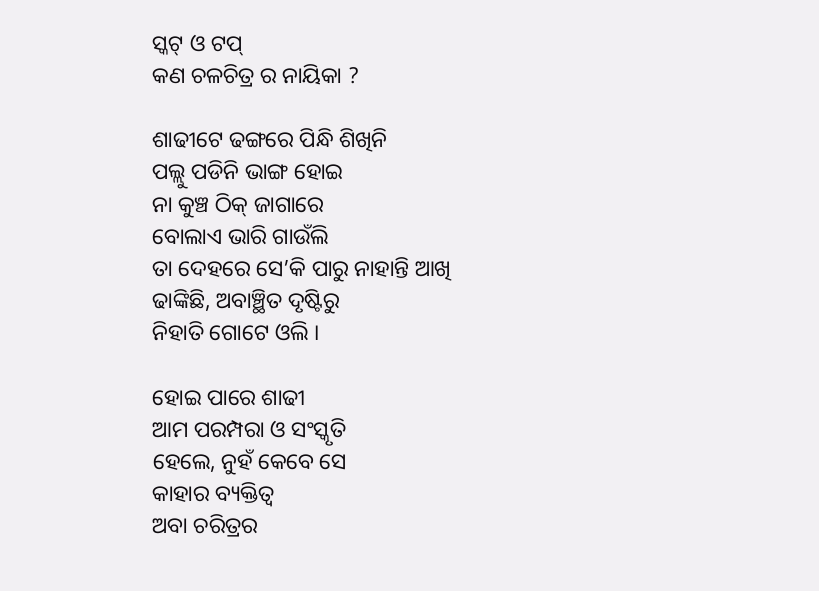ସ୍କଟ୍‌ ଓ ଟପ୍‌
କଣ ଚଳଚିତ୍ର ର ନାୟିକା ?

ଶାଢୀଟେ ଢଙ୍ଗରେ ପିନ୍ଧି ଶିଖିନି
ପଲ୍ଲୁ ପଡିନି ଭାଙ୍ଗ ହୋଇ
ନା କୁଞ୍ଚ ଠିକ୍‌ ଜାଗାରେ
ବୋଲାଏ ଭାରି ଗାଉଁଲି
ତା ଦେହରେ ସେ’କି ପାରୁ ନାହାନ୍ତି ଆଖି
ଢାଙ୍କିଛି, ଅବାଞ୍ଛିତ ଦୃଷ୍ଟିରୁ
ନିହାତି ଗୋଟେ ଓଲି ।

ହୋଇ ପାରେ ଶାଢୀ
ଆମ ପରମ୍ପରା ଓ ସଂସ୍କୃତି
ହେଲେ, ନୁହଁ କେବେ ସେ
କାହାର ବ୍ୟକ୍ତିତ୍ବ
ଅବା ଚରିତ୍ରର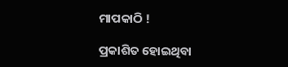ମାପକାଠି !

ପ୍ରକାଶିତ ହୋଇଥିବା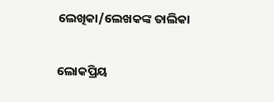ଲେଖିକା/ଲେଖକଙ୍କ ତାଲିକା

ଲୋକପ୍ରିୟ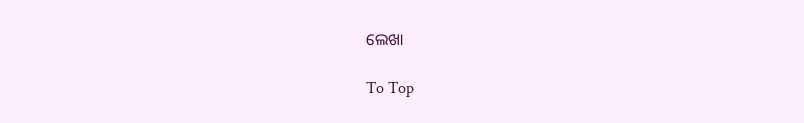ଲେଖା

To Top